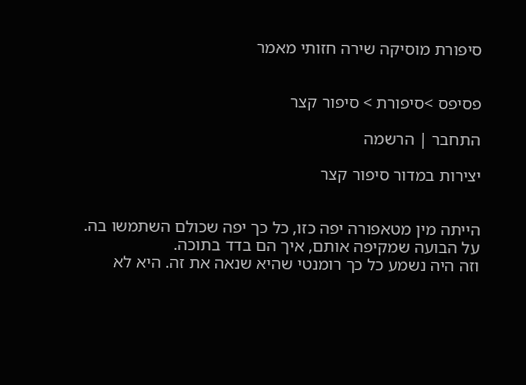סיפורת מוסיקה שירה חזותי מאמר


פסיפס >סיפורת > סיפור קצר

התחבר | הרשמה

יצירות במדור סיפור קצר


הייתה מין מטאפורה יפה כזו, כל כך יפה שכולם השתמשו בה.
על הבועה שמקיפה אותם, איך הם בדד בתוכה.
וזה היה נשמע כל כך רומנטי שהיא שנאה את זה. היא לא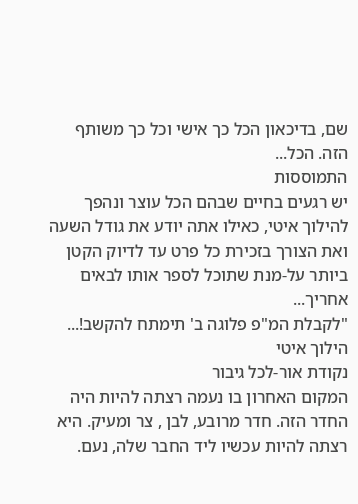שם, בדיכאון הכל כך אישי וכל כך משותף הזה. הכל...
התמוססות
יש רגעים בחיים שבהם הכל עוצר ונהפך להילוך איטי, כאילו אתה יודע את גודל השעה ואת הצורך בזכירת כל פרט עד לדיוק הקטן ביותר על-מנת שתוכל לספר אותו לבאים אחריך...
"לקבלת המ"פ פלוגה ב' תימתח להקשב!...
הילוך איטי
נקודת אור-לכל גיבור
המקום האחרון בו נעמה רצתה להיות היה החדר הזה. חדר מרובע, לבן , צר ומעיק. היא רצתה להיות עכשיו ליד החבר שלה, נעם.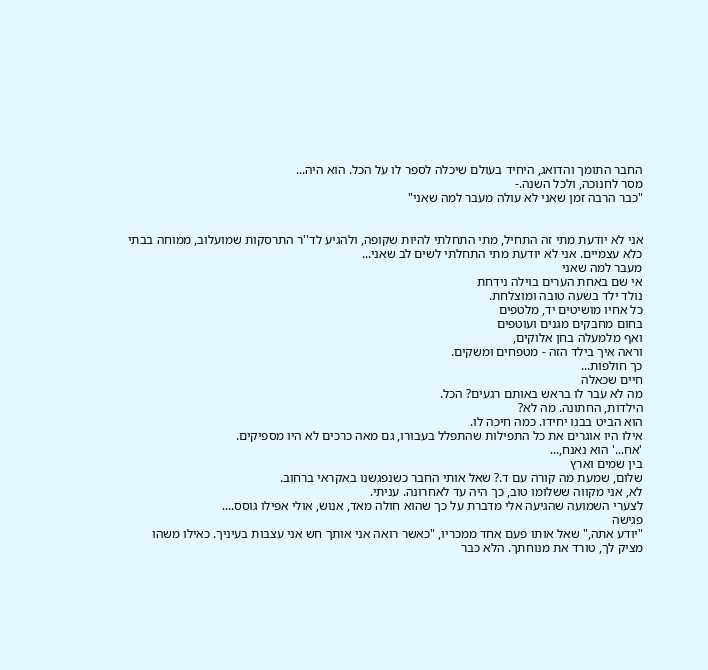החבר התומך והדואג, היחיד בעולם שיכלה לספר לו על הכל. הוא היה...
מסר לחנוכה, ולכל השנה.-
"כבר הרבה זמן שאני לא עולה מעבר למה שאני"


אני לא יודעת מתי זה התחיל, מתי התחלתי להיות שקופה, ולהגיע לד''ר התרסקות שמועלוב, ממוחה בבתי כלא עצמיים. אני לא יודעת מתי התחלתי לשים לב שאני...
מעבר למה שאני
אי שם באחת הערים בוילה נידחת
נולד ילד בשעה טובה ומוצלחת.
כל אחיו מושיטים יד, מלטפים
בחום מחבקים מגנים ועוטפים
ואף מלמעלה בחן אלוקים,
וראה איך בילד הזה - מטפחים ומשקים.
כך חולפות...
חיים שכאלה
מה לא עבר לו בראש באותם רגעים? הכל.
הילדות, החתונה. מה לא?
הוא הביט בבנו יחידו. כמה חיכה לו.
אילו היו אוגרים את כל התפילות שהתפלל בעבורו, גם מאה כרכים לא היו מספיקים.
'אח...' הוא נאנח,...
בין שמים וארץ
שלום, שמעת מה קורה עם ד.? שאל אותי החבר כשנפגשנו באקראי ברחוב.
לא, אני מקווה ששלומו טוב, כך היה עד לאחרונה. עניתי.
לצערי השמועה שהגיעה אלי מדברת על כך שהוא חולה מאד, אנוש, אולי אפילו גוסס....
פגישה
"יודע אתה," שאל אותו פעם אחד ממכריו, "כאשר רואה אני אותך חש אני עצבות בעיניך. כאילו משהו מציק לך, טורד את מנוחתך. הלא כבר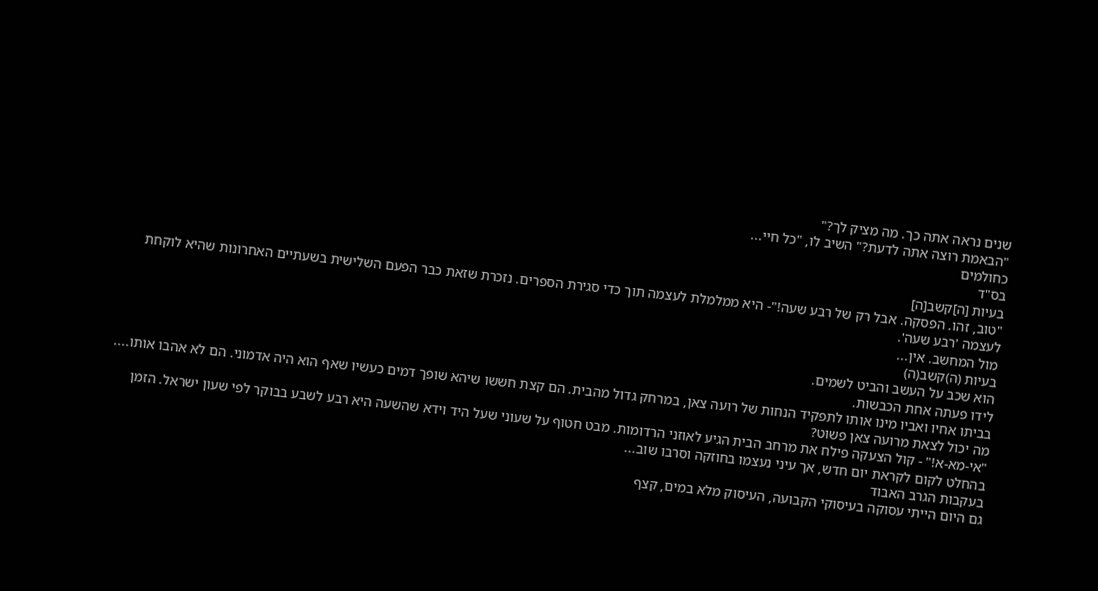שנים נראה אתה כך. מה מציק לך?"
"הבאמת רוצה אתה לדעת?" השיב לו, "כל חיי...
כחולמים
בס"ד
בעיות [ה]קשב[ה]
"טוב, זהו. הפסקה. אבל רק של רבע שעה!"- היא ממלמלת לעצמה תוך כדי סגירת הספרים. נזכרת שזאת כבר הפעם השלישית בשעתיים האחרונות שהיא לוקחת לעצמה 'רבע שעה'.
מול המחשב. אין...
בעיות (ה)קשב(ה)
הוא שכב על העשב והביט לשמים.
לידו פעתה אחת הכבשות.
בביתו אחיו ואביו מינו אותו לתפקיד הנחות של רועה צאן, במרחק גדול מהבית. הם קצת חששו שיהא שופך דמים כעשיו שאף הוא היה אדמוני. הם לא אהבו אותו....
מה יכול לצאת מרועה צאן פשוט?
"אי-מא-א!" - קול הצעקה פילח את מרחב הבית הגיע לאוזני הרדומות. מבט חטוף על שעוני שעל היד וידא שהשעה היא רבע לשבע בבוקר לפי שעון ישראל. הזמן בהחלט לקום לקראת יום חדש, אך עיני נעצמו בחוזקה וסרבו שוב...
בעקבות הגרב האבוד
גם היום הייתי עסוקה בעיסוקי הקבועה, העיסוק מלא במים, קצף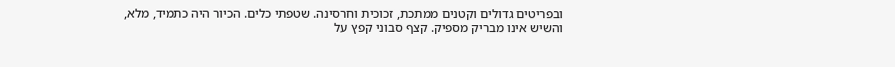ובפריטים גדולים וקטנים ממתכת, זכוכית וחרסינה. שטפתי כלים. הכיור היה כתמיד, מלא, והשיש אינו מבריק מספיק. קצף סבוני קפץ על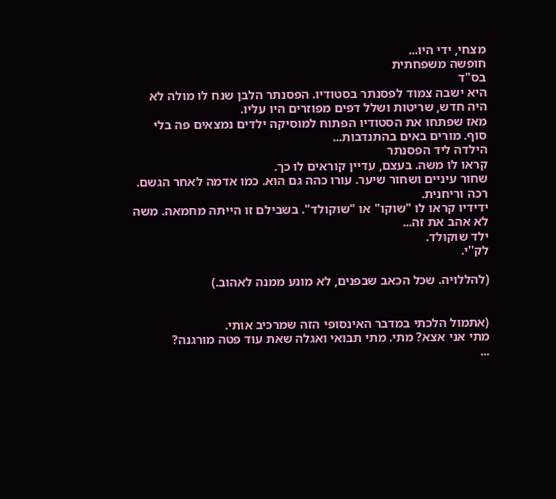מצחי, ידי היו...
חופשה משפחתית
בס"ד
היא ישבה צמוד לפסנתר בסטודיו. הפסנתר הלבן שנח לו מולה לא היה חדש, שריטות ושלל דפים מפוזרים היו עליו.
מאז שפתחו את הסטודיו הפתוח למוסיקה ילדים נמצאים פה בלי סוף. מורים באים בהתנדבות...
הילדה ליד הפסנתר
קראו לו משה. בעצם, עדיין קוראים לו כך.
שחור עיניים ושחור שיער. עורו כהה גם הוא. כמו אדמה לאחר הגשם. רכה וריחנית.
ידידיו קראו לו "שוקו" או "שוקולד". בשבילם זו הייתה מחמאה. משה לא אהב את זה...
ילד שוקולד.
לק''י.

(להללויה. שכל הכאב שבפנים, לא מונע ממנה לאהוב.)


(אתמול הלכתי במדבר האינסופי הזה שמרכיב אותי.
מתי אני אצא? מתי. מתי תבואי ואגלה שאת עוד פטה מורגנה?
...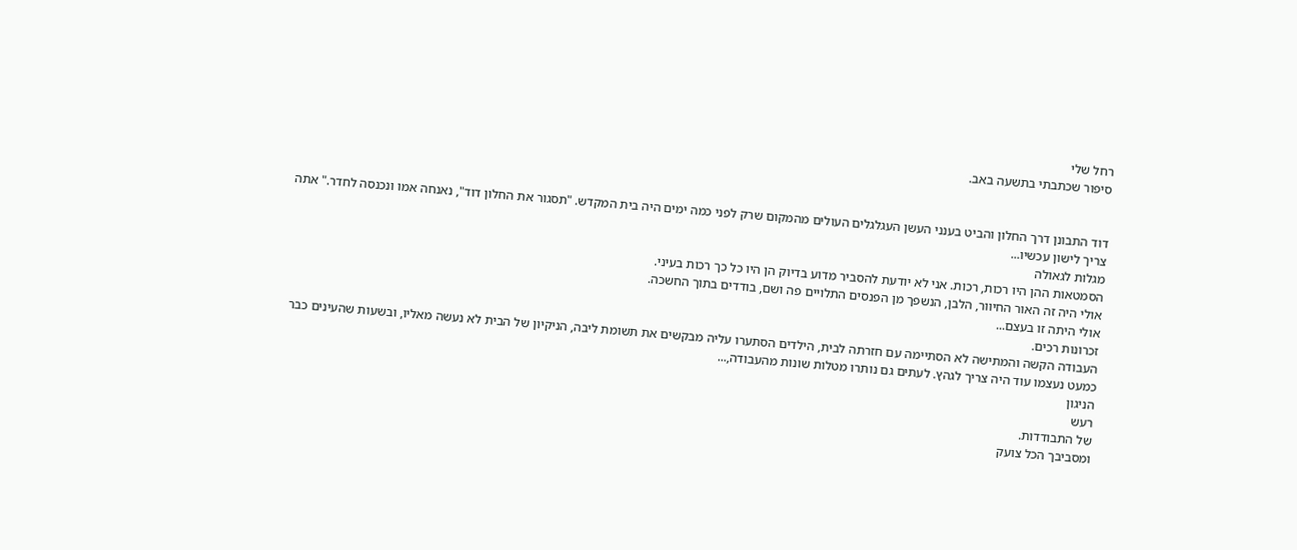רחל שלי
סיפור שכתבתי בתשעה באב.


דוד התבונן דרך החלון והביט בענני העשן העגלגלים העולים מהמקום שרק לפני כמה ימים היה בית המקדש. "תסגור את החלון דוד", נאנחה אמו ונכנסה לחדר." אתה צריך לישון עכשיו...
מגלות לגאולה
הסמטאות ההן היו רכות, רכות. אני לא יודעת להסביר מדוע בדיוק הן היו כל כך רכות בעיני.
אולי היה זה האור החיוור, הלבן, הנשפך מן הפנסים התלויים פה ושם, בודדים בתוך החשכה.
אולי היתה זו בעצם...
זכרונות רכים.
העבודה הקשה והמתישה לא הסתיימה עם חזרתה לבית, הילדים הסתערו עליה מבקשים את תשומת ליבה, הניקיון של הבית לא נעשה מאליו, ובשעות שהעינים כבר כמעט נעצמו עוד היה צריך לגהץ. לעתים גם נותרו מטלות שונות מהעבודה,...
הניגון
רעש
של התבודדות.
ומסביבך הכל צועק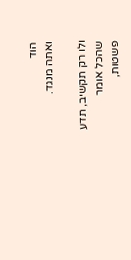הוד
ואתה מנגד.

ולו רק תקשיב, תדע
שהכל אומר
פשטות,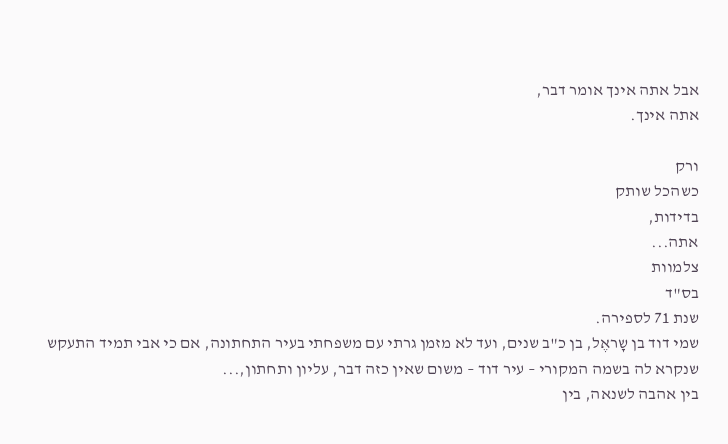אבל אתה אינך אומר דבר,
אתה אינך.

ורק
כשהכל שותק
בדידות,
אתה...
צלמוות
בס"ד
שנת 71 לספירה.
שמי דוד בן שָראֶל, בן כ"ב שנים, ועד לא מזמן גרתי עם משפחתי בעיר התחתונה, אם כי אבי תמיד התעקש שנקרא לה בשמה המקורי – עיר דוד – משום שאין כזה דבר, עליון ותחתון,...
בין אהבה לשנאה, בין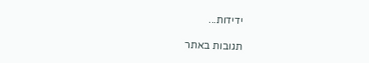ידידות...

תגובות באתר